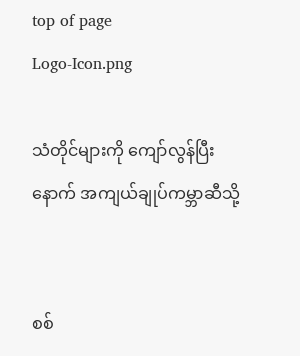top of page
Logo-Icon.png

သံတိုင်များကို ကျော်လွန်ပြီးနောက် အကျယ်ချုပ်ကမ္ဘာဆီသို့


စစ်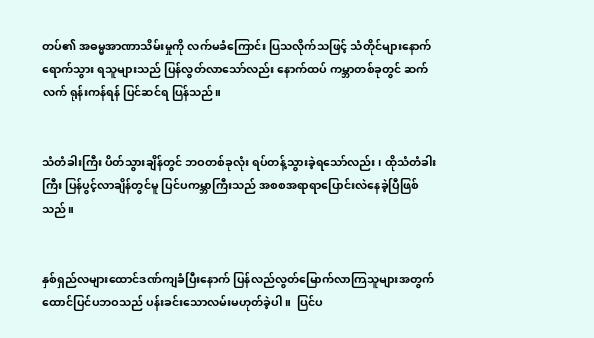တပ်၏ အဓမ္မအာဏာသိမ်းမှုကို လက်မခံကြောင်း ပြသလိုက်သဖြင့် သံတိုင်များနောက် ရောက်သွား ရသူများသည် ပြန်လွတ်လာသော်လည်း နောက်ထပ် ကမ္ဘာတစ်ခုတွင် ဆက်လက် ရုန်းကန်ရန် ပြင်ဆင်ရ ပြန်သည်။


သံတံခါးကြီး ပိတ်သွားချိန်တွင် ဘဝတစ်ခုလုံး ရပ်တန့်သွားခဲ့ရသော်လည်း၊ ထိုသံတံခါးကြီး ပြန်ပွင့်လာချိန်တွင်မူ ပြင်ပကမ္ဘာကြီးသည် အစစအရာရာပြောင်းလဲနေခဲ့ပြီဖြစ်သည်။


နှစ်ရှည်လများထောင်ဒဏ်ကျခံပြီးနောက် ပြန်လည်လွတ်မြောက်လာကြသူများအတွက် ထောင်ပြင်ပဘဝသည် ပန်းခင်းသောလမ်းမဟုတ်ခဲ့ပါ။  ပြင်ပ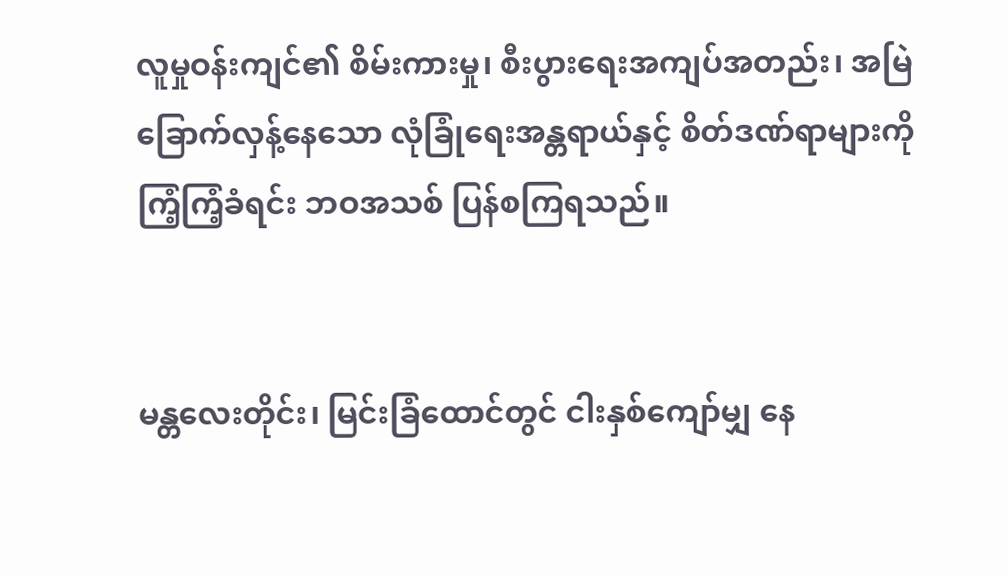လူမှုဝန်းကျင်၏ စိမ်းကားမှု၊ စီးပွားရေးအကျပ်အတည်း၊ အမြဲခြောက်လှန့်နေသော လုံခြုံရေးအန္တရာယ်နှင့် စိတ်ဒဏ်ရာများကို ကြံ့ကြံ့ခံရင်း ဘဝအသစ် ပြန်စကြရသည်။


မန္တလေးတိုင်း၊ မြင်းခြံထောင်တွင် ငါးနှစ်ကျော်မျှ နေ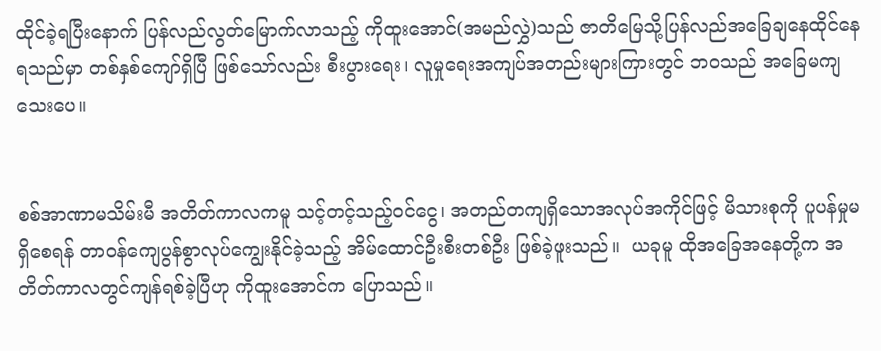ထိုင်ခဲ့ရပြီးနောက် ပြန်လည်လွတ်မြောက်လာသည့် ကိုထူးအောင်(အမည်လွှဲ)သည် ဇာတိမြေသို့ပြန်လည်အခြေချနေထိုင်နေရသည်မှာ တစ်နှစ်ကျော်ရှိပြီ ဖြစ်သော်လည်း စီးပွားရေး၊ လူမှုရေးအကျပ်အတည်းများကြားတွင် ဘဝသည် အခြေမကျသေးပေ။


စစ်အာဏာမသိမ်းမီ အတိတ်ကာလကမူ သင့်တင့်သည့်ဝင်ငွေ၊ အတည်တကျရှိသောအလုပ်အကိုင်ဖြင့် မိသားစုကို ပူပန်မှုမရှိစေရန် တာဝန်ကျေပွန်စွာလုပ်ကျွေးနိုင်ခဲ့သည့် အိမ်ထောင်ဦးစီးတစ်ဦး ဖြစ်ခဲ့ဖူးသည်။  ယခုမူ ထိုအခြေအနေတို့က အတိတ်ကာလတွင်ကျန်ရစ်ခဲ့ပြီဟု ကိုထူးအောင်က ပြောသည်။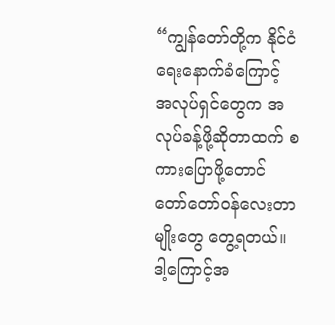“ကျွန်တော်တို့က နိုင်ငံရေးနောက်ခံကြောင့် အလုပ်ရှင်တွေက အလုပ်ခန့်ဖို့ဆိုတာထက် စကားပြောဖို့တောင် တော်တော်ဝန်လေးတာမျိုးတွေ တွေ့ရတယ်။  ဒါ့ကြောင့်အ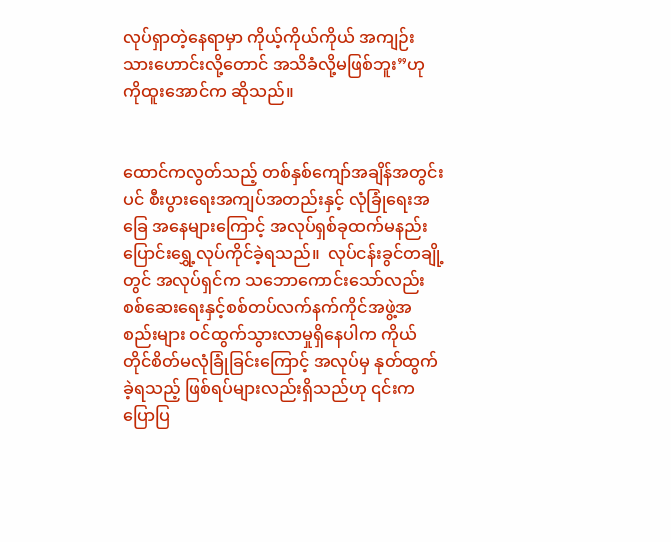လုပ်ရှာတဲ့နေရာမှာ ကိုယ့်ကိုယ်ကိုယ် အကျဉ်းသားဟောင်းလို့တောင် အသိခံလို့မဖြစ်ဘူး”ဟု ကိုထူးအောင်က ဆိုသည်။


ထောင်ကလွတ်သည့် တစ်နှစ်ကျော်အချိန်အတွင်းပင် စီးပွားရေးအကျပ်အတည်းနှင့် လုံခြုံရေးအခြေ အနေများကြောင့် အလုပ်ရှစ်ခုထက်မနည်း ပြောင်းရွှေ့လုပ်ကိုင်ခဲ့ရသည်။  လုပ်ငန်းခွင်တချို့တွင် အလုပ်ရှင်က သဘောကောင်းသော်လည်း စစ်ဆေးရေးနှင့်စစ်တပ်လက်နက်ကိုင်အဖွဲ့အစည်းများ ဝင်ထွက်သွားလာမှုရှိနေပါက ကိုယ်တိုင်စိတ်မလုံခြုံခြင်းကြောင့် အလုပ်မှ နုတ်ထွက်ခဲ့ရသည့် ဖြစ်ရပ်များလည်းရှိသည်ဟု ၎င်းက ပြောပြ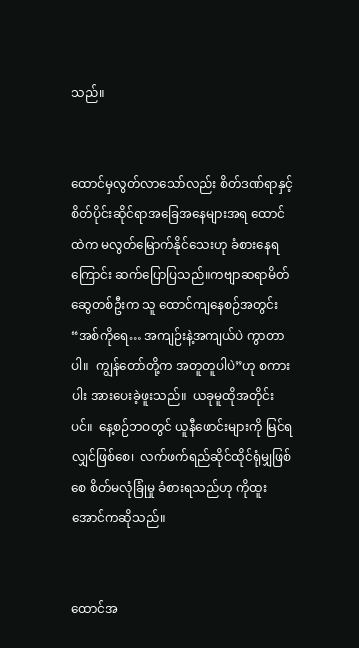သည်။


ထောင်မှလွတ်လာသော်လည်း စိတ်ဒဏ်ရာနှင့်စိတ်ပိုင်းဆိုင်ရာအခြေအနေများအရ ထောင်ထဲက မလွတ်မြောက်နိုင်သေးဟု ခံစားနေရကြောင်း ဆက်ပြောပြသည်။ကဗျာဆရာမိတ်ဆွေတစ်ဦးက သူ ထောင်ကျနေစဉ်အတွင်း “အစ်ကိုရေ… အကျဉ်းနဲ့အကျယ်ပဲ ကွာတာပါ။  ကျွန်တော်တို့က အတူတူပါပဲ”ဟု စကားပါး အားပေးခဲ့ဖူးသည်။  ယခုမူထိုအတိုင်းပင်။  နေ့စဉ်ဘဝတွင် ယူနီဖောင်းများကို မြင်ရလျှင်ဖြစ်စေ၊  လက်ဖက်ရည်ဆိုင်ထိုင်ရုံမျှဖြစ်စေ စိတ်မလုံခြုံမှု ခံစားရသည်ဟု ကိုထူးအောင်ကဆိုသည်။


ထောင်အ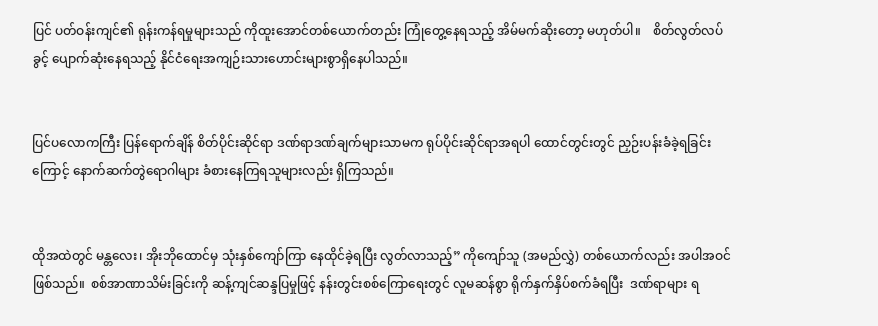ပြင် ပတ်ဝန်းကျင်၏ ရုန်းကန်ရမှုများသည် ကိုထူးအောင်တစ်ယောက်တည်း ကြုံတွေ့နေရသည့် အိမ်မက်ဆိုးတော့ မဟုတ်ပါ။    စိတ်လွတ်လပ်ခွင့် ပျောက်ဆုံးနေရသည့် နိုင်ငံရေးအကျဉ်းသားဟောင်းများစွာရှိနေပါသည်။


ပြင်ပလောကကြီး ပြန်ရောက်ချိန် စိတ်ပိုင်းဆိုင်ရာ ဒဏ်ရာဒဏ်ချက်များသာမက ရုပ်ပိုင်းဆိုင်ရာအရပါ ထောင်တွင်းတွင် ညှဉ်းပန်းခံခဲ့ရခြင်းကြောင့် နောက်ဆက်တွဲရောဂါများ ခံစားနေကြရသူများလည်း ရှိကြသည်။


ထိုအထဲတွင် မန္တလေး၊ အိုးဘိုထောင်မှ သုံးနှစ်ကျော်ကြာ နေထိုင်ခဲ့ရပြီး လွတ်လာသည့်” ကိုကျော်သူ (အမည်လွှဲ) တစ်ယောက်လည်း အပါအဝင် ဖြစ်သည်။  စစ်အာဏာသိမ်းခြင်းကို ဆန့်ကျင်ဆန္ဒပြမှုဖြင့် နန်းတွင်းစစ်ကြောရေးတွင် လူမဆန်စွာ ရိုက်နှက်နှိပ်စက်ခံရပြီး  ဒဏ်ရာများ ရ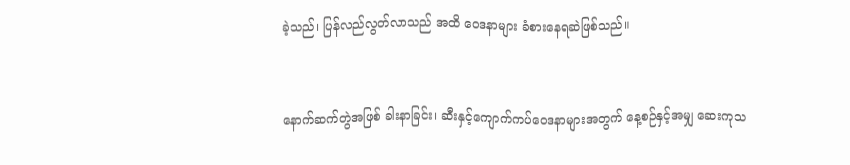ခဲ့သည်၊ ပြန်လည်လွတ်လာသည် အထိ ဝေဒနာများ ခံစားနေရဆဲဖြစ်သည်။


နောက်ဆက်တွဲအဖြစ် ခါးနာခြင်း၊ ဆီးနှင့်ကျောက်ကပ်ဝေဒနာများအတွက် နေ့စဉ်နှင့်အမျှ ဆေးကုသ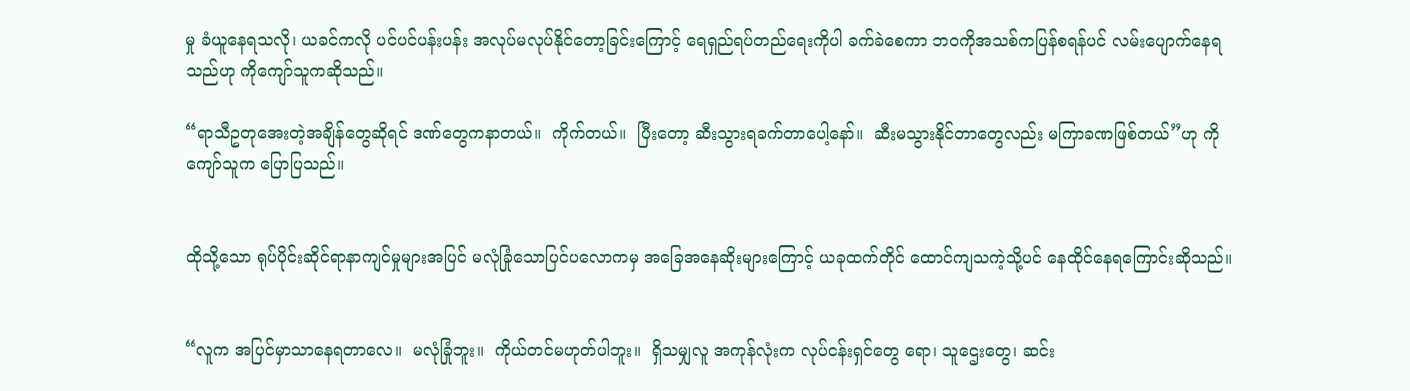မှု ခံယူနေရသလို၊ ယခင်ကလို ပင်ပင်ပန်းပန်း အလုပ်မလုပ်နိုင်တော့ခြင်းကြောင့် ရေရှည်ရပ်တည်ရေးကိုပါ ခက်ခဲစေကာ ဘဝကိုအသစ်ကပြန်စရန်ပင် လမ်းပျောက်နေရသည်ဟု ကိုကျော်သူကဆိုသည်။

“ရာသီဥတုအေးတဲ့အချိန်တွေဆိုရင် ဒဏ်တွေကနာတယ်။  ကိုက်တယ်။  ပြီးတော့ ဆီးသွားရခက်တာပေါ့နော်။  ဆီးမသွားနိုင်တာတွေလည်း မကြာခဏဖြစ်တယ်”ဟု ကိုကျော်သူက ပြောပြသည်။


ထိုသို့သော ရုပ်ပိုင်းဆိုင်ရာနာကျင်မှုများအပြင် မလုံခြုံသောပြင်ပလောကမှ အခြေအနေဆိုးများကြောင့် ယခုထက်တိုင် ထောင်ကျသကဲ့သို့ပင် နေထိုင်နေရကြောင်းဆိုသည်။


“လူက အပြင်မှာသာနေရတာလေ။  မလုံခြုံဘူး။  ကိုယ်တင်မဟုတ်ပါဘူး။  ရှိသမျှလူ အကုန်လုံးက လုပ်ငန်းရှင်တွေ ရော၊ သူဌေးတွေ၊ ဆင်း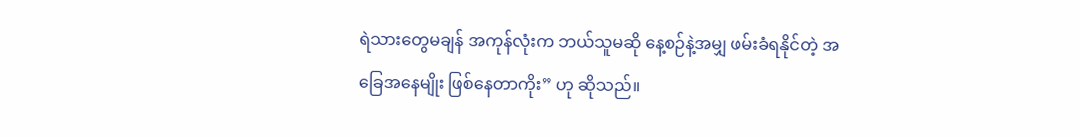ရဲသားတွေမချန် အကုန်လုံးက ဘယ်သူမဆို နေ့စဉ်နဲ့အမျှ ဖမ်းခံရနိုင်တဲ့ အခြေအနေမျိုး ဖြစ်နေတာကိုး” ဟု ဆိုသည်။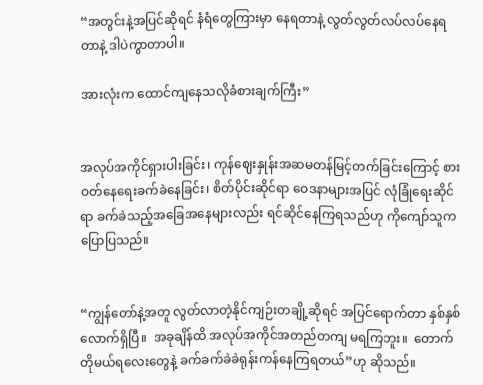“အတွင်းနဲ့အပြင်ဆိုရင် နံရံတွေကြားမှာ နေရတာနဲ့ လွတ်လွတ်လပ်လပ်နေရတာနဲ့ ဒါပဲကွာတာပါ။

အားလုံးက ထောင်ကျနေသလိုခံစားချက်ကြီး”


အလုပ်အကိုင်ရှားပါးခြင်း၊ ကုန်ဈေးနှုန်းအဆမတန်မြင့်တက်ခြင်းကြောင့် စားဝတ်နေရေးခက်ခဲနေခြင်း၊ စိတ်ပိုင်းဆိုင်ရာ ဝေဒနာများအပြင် လုံခြုံရေးဆိုင်ရာ ခက်ခဲသည့်အခြေအနေများလည်း ရင်ဆိုင်နေကြရသည်ဟု ကိုကျော်သူက ပြောပြသည်။


“ကျွန်တော်နဲ့အတူ လွတ်လာတဲ့နိုင်ကျဉ်းတချို့ဆိုရင် အပြင်ရောက်တာ နှစ်နှစ်လောက်ရှိပြီ။  အခုချိန်ထိ အလုပ်အကိုင်အတည်တကျ မရကြဘူး။  တောက်တိုမယ်ရလေးတွေနဲ့ ခက်ခက်ခဲခဲရုန်းကန်နေကြရတယ်”ဟု ဆိုသည်။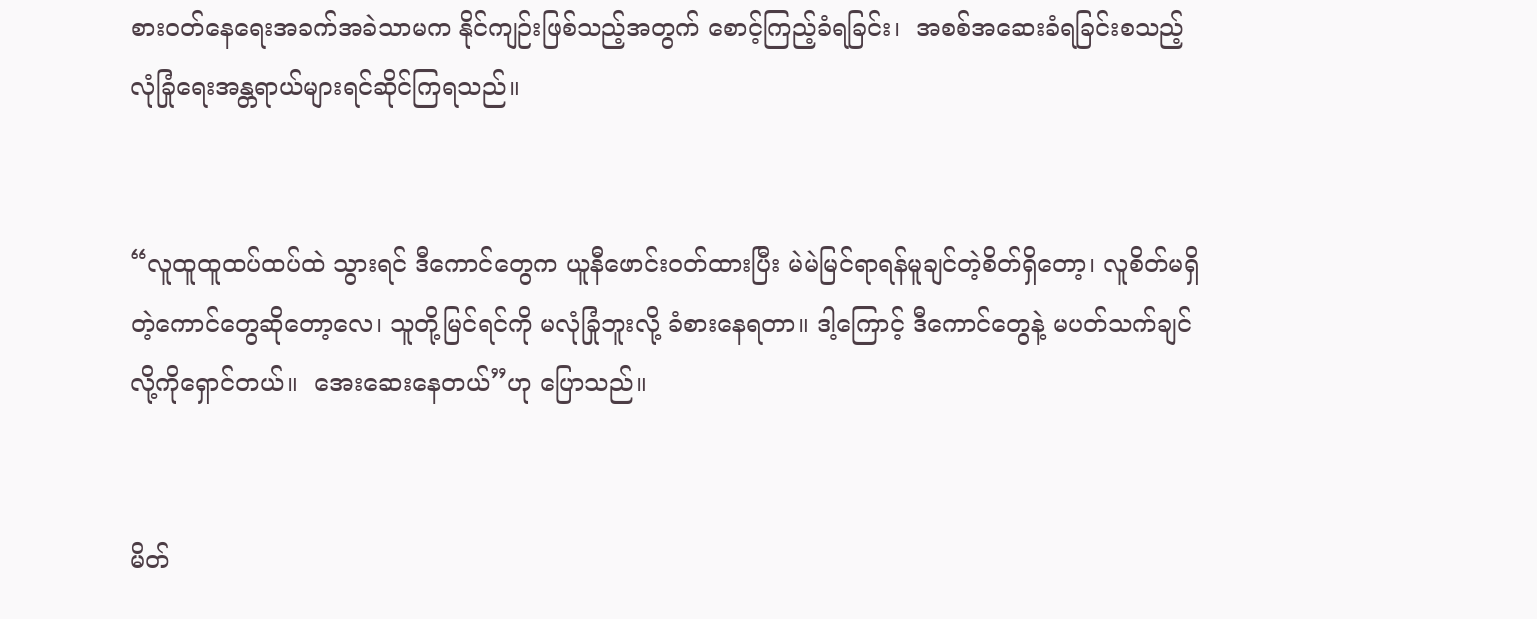စားဝတ်နေရေးအခက်အခဲသာမက နိုင်ကျဉ်းဖြစ်သည့်အတွက် စောင့်ကြည့်ခံရခြင်း၊  အစစ်အဆေးခံရခြင်းစသည့် လုံခြုံရေးအန္တရာယ်များရင်ဆိုင်ကြရသည်။


“လူထူထူထပ်ထပ်ထဲ သွားရင် ဒီကောင်တွေက ယူနီဖောင်းဝတ်ထားပြီး မဲမဲမြင်ရာရန်မူချင်တဲ့စိတ်ရှိတော့၊ လူစိတ်မရှိတဲ့ကောင်တွေဆိုတော့လေ၊ သူတို့မြင်ရင်ကို မလုံခြုံဘူးလို့ ခံစားနေရတာ။ ဒါ့ကြောင့် ဒီကောင်တွေနဲ့ မပတ်သက်ချင်လို့ကိုရှောင်တယ်။  အေးဆေးနေတယ်”ဟု ပြောသည်။


မိတ်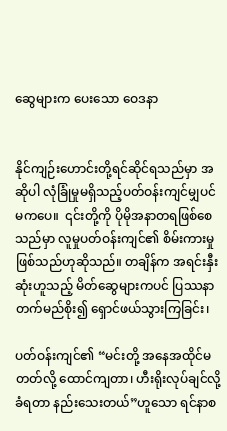ဆွေများက ပေးသော ဝေဒနာ


နိုင်ကျဉ်းဟောင်းတို့ရင်ဆိုင်ရသည်မှာ အဆိုပါ လုံခြုံမှုမရှိသည့်ပတ်ဝန်းကျင်မျှပင် မကပေ။  ၎င်းတို့ကို ပိုမိုအနာတရဖြစ်စေသည်မှာ လူမှုပတ်ဝန်းကျင်၏ စိမ်းကားမှုဖြစ်သည်ဟုဆိုသည်။ တချိန်က အရင်းနှီးဆုံးဟူသည့် မိတ်ဆွေများကပင် ပြဿနာတက်မည်စိုး၍ ရှောင်ဖယ်သွားကြခြင်း၊

ပတ်ဝန်းကျင်၏ “မင်းတို့ အနေအထိုင်မတတ်လို့ ထောင်ကျတာ၊ ဟီးရိုးလုပ်ချင်လို့ ခံရတာ နည်းသေးတယ်”ဟူသော ရင်နာစ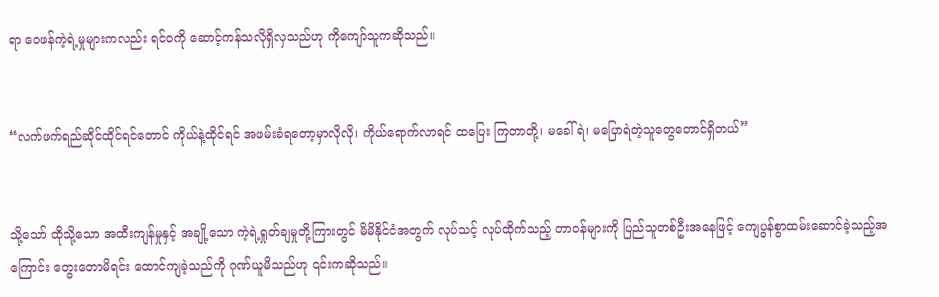ရာ ဝေဖန်ကဲ့ရဲ့မှုများကလည်း ရင်ဝကို ဆောင့်ကန်သလိုရှိလှသည်ဟု ကိုကျော်သူကဆိုသည်။


“လက်ဖက်ရည်ဆိုင်ထိုင်ရင်တောင် ကိုယ်နဲ့ထိုင်ရင် အဖမ်းခံရတော့မှာလိုလို၊ ကိုယ်ရောက်လာရင် ထပြေး ကြတာတို့၊ မခေါ်ရဲ၊ မပြောရဲတဲ့သူတွေတောင်ရှိတယ်”


သို့သော် ထိုသို့သော အထီးကျန်မှုနှင့် အချို့သော ကဲ့ရဲ့ရှုတ်ချမှုတို့ကြားတွင် မိမိနိုင်ငံအတွက် လုပ်သင့် လုပ်ထိုက်သည့် တာဝန်များကို ပြည်သူတစ်ဦးအနေဖြင့် ကျေပွန်စွာထမ်းဆောင်ခဲ့သည့်အကြောင်း တွေးတောမိရင်း ထောင်ကျခဲ့သည်ကို ဂုဏ်ယူမိသည်ဟု ၎င်းကဆိုသည်။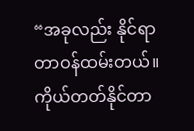“အခုလည်း နိုင်ရာတာဝန်ထမ်းတယ်။  ကိုယ်တတ်နိုင်တာ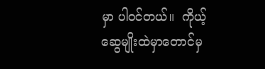မှာ ပါဝင်တယ်။  ကိုယ့်ဆွေမျိုးထဲမှာတောင်မှ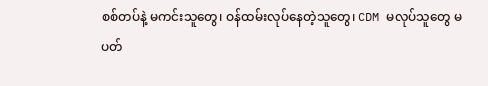စစ်တပ်နဲ့ မကင်းသူတွေ၊ ဝန်ထမ်းလုပ်နေတဲ့သူတွေ၊ CDM မလုပ်သူတွေ မပတ်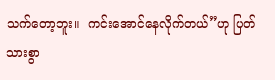သက်တော့ဘူး။  ကင်းအောင်နေလိုက်တယ်”ဟု ပြတ်သားစွာ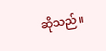ဆိုသည်။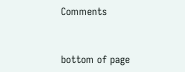Comments


bottom of page